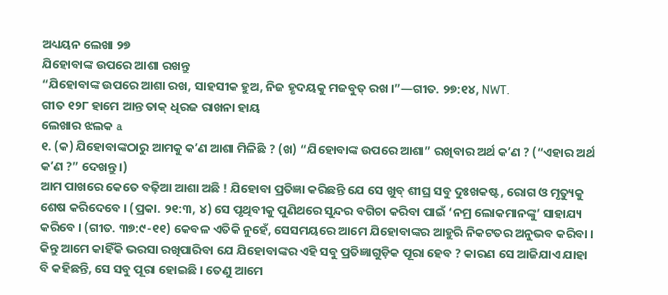ଅଧ୍ୟୟନ ଲେଖା ୨୭
ଯିହୋବାଙ୍କ ଉପରେ ଆଶା ରଖନ୍ତୁ
“ଯିହୋବାଙ୍କ ଉପରେ ଆଶା ରଖ, ସାହସୀକ ହୁଅ, ନିଜ ହୃଦୟକୁ ମଜବୁତ୍ ରଖ ।”—ଗୀତ. ୨୭:୧୪, NWT.
ଗୀତ ୧୨୮ ହାମେ ଆନ୍ତ ତାକ୍ ଧିରଜ ରାଖନା ହାୟ
ଲେଖାର ଝଲକ a
୧. (କ) ଯିହୋବାଙ୍କଠାରୁ ଆମକୁ କʼଣ ଆଶା ମିଳିଛି ? (ଖ) “ଯିହୋବାଙ୍କ ଉପରେ ଆଶା” ରଖିବାର ଅର୍ଥ କʼଣ ? (“ଏହାର ଅର୍ଥ କʼଣ ?” ଦେଖନ୍ତୁ ।)
ଆମ ପାଖରେ କେତେ ବଢ଼ିଆ ଆଶା ଅଛି ! ଯିହୋବା ପ୍ରତିଜ୍ଞା କରିଛନ୍ତି ଯେ ସେ ଖୁବ୍ ଶୀଘ୍ର ସବୁ ଦୁଃଖକଷ୍ଟ, ରୋଗ ଓ ମୃତ୍ୟୁକୁ ଶେଷ କରିଦେବେ । (ପ୍ରକା. ୨୧:୩, ୪) ସେ ପୃଥିବୀକୁ ପୁଣିଥରେ ସୁନ୍ଦର ବଗିଚା କରିବା ପାଇଁ ‘ନମ୍ର ଲୋକମାନଙ୍କୁ’ ସାହାଯ୍ୟ କରିବେ । (ଗୀତ. ୩୭:୯-୧୧) କେବଳ ଏତିକି ନୁହେଁ, ସେସମୟରେ ଆମେ ଯିହୋବାଙ୍କର ଆହୁରି ନିକଟତର ଅନୁଭବ କରିବା । କିନ୍ତୁ ଆମେ କାହିଁକି ଭରସା ରଖିପାରିବା ଯେ ଯିହୋବାଙ୍କର ଏହି ସବୁ ପ୍ରତିଜ୍ଞାଗୁଡ଼ିକ ପୂରା ହେବ ? କାରଣ ସେ ଆଜିଯାଏ ଯାହା ବି କହିଛନ୍ତି, ସେ ସବୁ ପୂରା ହୋଇଛି । ତେଣୁ ଆମେ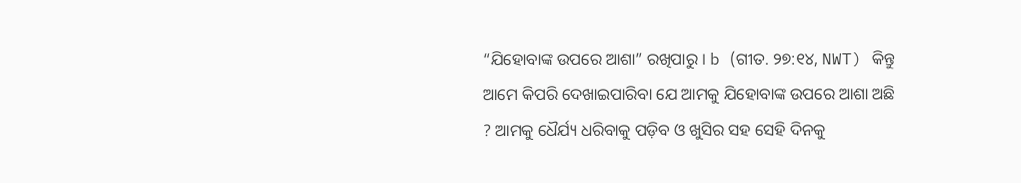“ଯିହୋବାଙ୍କ ଉପରେ ଆଶା” ରଖିପାରୁ । b (ଗୀତ. ୨୭:୧୪, NWT) କିନ୍ତୁ ଆମେ କିପରି ଦେଖାଇପାରିବା ଯେ ଆମକୁ ଯିହୋବାଙ୍କ ଉପରେ ଆଶା ଅଛି ? ଆମକୁ ଧୈର୍ଯ୍ୟ ଧରିବାକୁ ପଡ଼ିବ ଓ ଖୁସିର ସହ ସେହି ଦିନକୁ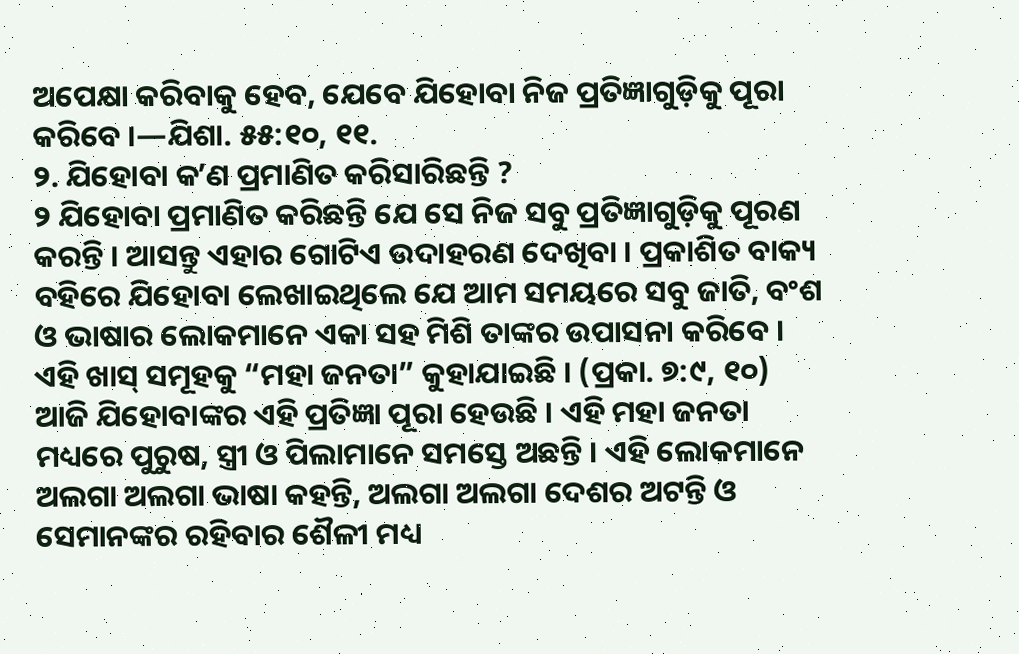ଅପେକ୍ଷା କରିବାକୁ ହେବ, ଯେବେ ଯିହୋବା ନିଜ ପ୍ରତିଜ୍ଞାଗୁଡ଼ିକୁ ପୂରା କରିବେ ।—ଯିଶା. ୫୫:୧୦, ୧୧.
୨. ଯିହୋବା କʼଣ ପ୍ରମାଣିତ କରିସାରିଛନ୍ତି ?
୨ ଯିହୋବା ପ୍ରମାଣିତ କରିଛନ୍ତି ଯେ ସେ ନିଜ ସବୁ ପ୍ରତିଜ୍ଞାଗୁଡ଼ିକୁ ପୂରଣ କରନ୍ତି । ଆସନ୍ତୁ ଏହାର ଗୋଟିଏ ଉଦାହରଣ ଦେଖିବା । ପ୍ରକାଶିତ ବାକ୍ୟ ବହିରେ ଯିହୋବା ଲେଖାଇଥିଲେ ଯେ ଆମ ସମୟରେ ସବୁ ଜାତି, ବଂଶ ଓ ଭାଷାର ଲୋକମାନେ ଏକା ସହ ମିଶି ତାଙ୍କର ଉପାସନା କରିବେ । ଏହି ଖାସ୍ ସମୂହକୁ “ମହା ଜନତା” କୁହାଯାଇଛି । (ପ୍ରକା. ୭:୯, ୧୦) ଆଜି ଯିହୋବାଙ୍କର ଏହି ପ୍ରତିଜ୍ଞା ପୂରା ହେଉଛି । ଏହି ମହା ଜନତା ମଧ୍ୟରେ ପୁରୁଷ, ସ୍ତ୍ରୀ ଓ ପିଲାମାନେ ସମସ୍ତେ ଅଛନ୍ତି । ଏହି ଲୋକମାନେ ଅଲଗା ଅଲଗା ଭାଷା କହନ୍ତି, ଅଲଗା ଅଲଗା ଦେଶର ଅଟନ୍ତି ଓ ସେମାନଙ୍କର ରହିବାର ଶୈଳୀ ମଧ୍ୟ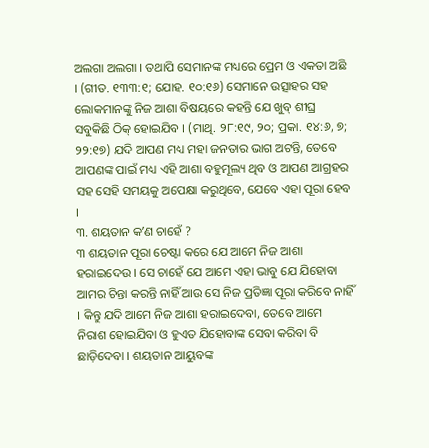ଅଲଗା ଅଲଗା । ତଥାପି ସେମାନଙ୍କ ମଧ୍ୟରେ ପ୍ରେମ ଓ ଏକତା ଅଛି । (ଗୀତ. ୧୩୩:୧; ଯୋହ. ୧୦:୧୬) ସେମାନେ ଉତ୍ସାହର ସହ ଲୋକମାନଙ୍କୁ ନିଜ ଆଶା ବିଷୟରେ କହନ୍ତି ଯେ ଖୁବ୍ ଶୀଘ୍ର ସବୁକିଛି ଠିକ୍ ହୋଇଯିବ । (ମାଥି. ୨୮:୧୯, ୨୦; ପ୍ରକା. ୧୪:୬, ୭; ୨୨:୧୭) ଯଦି ଆପଣ ମଧ୍ୟ ମହା ଜନତାର ଭାଗ ଅଟନ୍ତି, ତେବେ ଆପଣଙ୍କ ପାଇଁ ମଧ୍ୟ ଏହି ଆଶା ବହୁମୂଲ୍ୟ ଥିବ ଓ ଆପଣ ଆଗ୍ରହର ସହ ସେହି ସମୟକୁ ଅପେକ୍ଷା କରୁଥିବେ, ଯେବେ ଏହା ପୂରା ହେବ ।
୩. ଶୟତାନ କʼଣ ଚାହେଁ ?
୩ ଶୟତାନ ପୂରା ଚେଷ୍ଟା କରେ ଯେ ଆମେ ନିଜ ଆଶା ହରାଇଦେଉ । ସେ ଚାହେଁ ଯେ ଆମେ ଏହା ଭାବୁ ଯେ ଯିହୋବା ଆମର ଚିନ୍ତା କରନ୍ତି ନାହିଁ ଆଉ ସେ ନିଜ ପ୍ରତିଜ୍ଞା ପୂରା କରିବେ ନାହିଁ । କିନ୍ତୁ ଯଦି ଆମେ ନିଜ ଆଶା ହରାଇଦେବା, ତେବେ ଆମେ ନିରାଶ ହୋଇଯିବା ଓ ହୁଏତ ଯିହୋବାଙ୍କ ସେବା କରିବା ବି ଛାଡ଼ିଦେବା । ଶୟତାନ ଆୟୁବଙ୍କ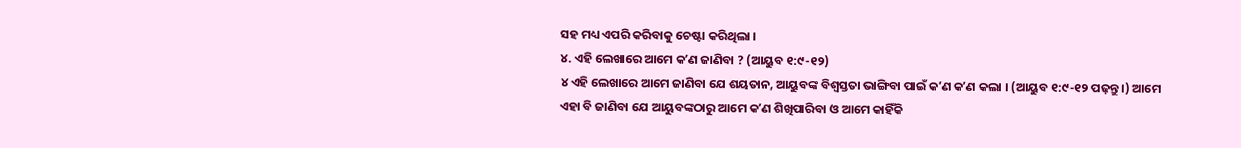ସହ ମଧ୍ୟ ଏପରି କରିବାକୁ ଚେଷ୍ଟା କରିଥିଲା ।
୪. ଏହି ଲେଖାରେ ଆମେ କʼଣ ଜାଣିବା ? (ଆୟୁବ ୧:୯-୧୨)
୪ ଏହି ଲେଖାରେ ଆମେ ଜାଣିବା ଯେ ଶୟତାନ, ଆୟୁବଙ୍କ ବିଶ୍ୱସ୍ତତା ଭାଙ୍ଗିବା ପାଇଁ କʼଣ କʼଣ କଲା । (ଆୟୁବ ୧:୯-୧୨ ପଢ଼ନ୍ତୁ ।) ଆମେ ଏହା ବି ଜାଣିବା ଯେ ଆୟୁବଙ୍କଠାରୁ ଆମେ କʼଣ ଶିଖିପାରିବା ଓ ଆମେ କାହିଁକି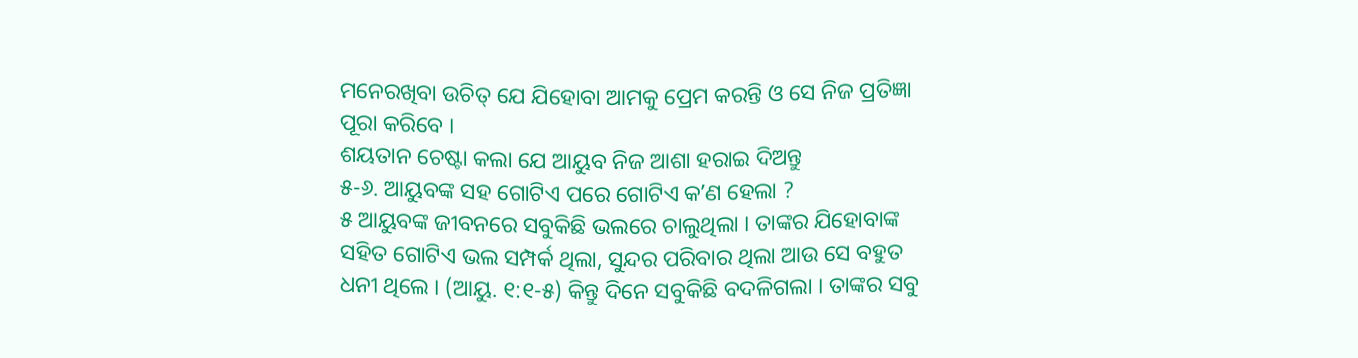ମନେରଖିବା ଉଚିତ୍ ଯେ ଯିହୋବା ଆମକୁ ପ୍ରେମ କରନ୍ତି ଓ ସେ ନିଜ ପ୍ରତିଜ୍ଞା ପୂରା କରିବେ ।
ଶୟତାନ ଚେଷ୍ଟା କଲା ଯେ ଆୟୁବ ନିଜ ଆଶା ହରାଇ ଦିଅନ୍ତୁ
୫-୬. ଆୟୁବଙ୍କ ସହ ଗୋଟିଏ ପରେ ଗୋଟିଏ କʼଣ ହେଲା ?
୫ ଆୟୁବଙ୍କ ଜୀବନରେ ସବୁକିଛି ଭଲରେ ଚାଲୁଥିଲା । ତାଙ୍କର ଯିହୋବାଙ୍କ ସହିତ ଗୋଟିଏ ଭଲ ସମ୍ପର୍କ ଥିଲା, ସୁନ୍ଦର ପରିବାର ଥିଲା ଆଉ ସେ ବହୁତ ଧନୀ ଥିଲେ । (ଆୟୁ. ୧:୧-୫) କିନ୍ତୁ ଦିନେ ସବୁକିଛି ବଦଳିଗଲା । ତାଙ୍କର ସବୁ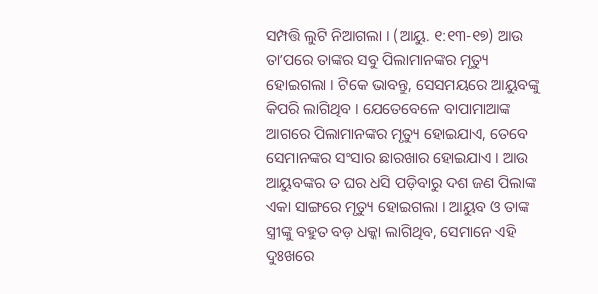ସମ୍ପତ୍ତି ଲୁଟି ନିଆଗଲା । (ଆୟୁ. ୧:୧୩-୧୭) ଆଉ ତାʼପରେ ତାଙ୍କର ସବୁ ପିଲାମାନଙ୍କର ମୃତ୍ୟୁ ହୋଇଗଲା । ଟିକେ ଭାବନ୍ତୁ, ସେସମୟରେ ଆୟୁବଙ୍କୁ କିପରି ଲାଗିଥିବ । ଯେତେବେଳେ ବାପାମାଆଙ୍କ ଆଗରେ ପିଲାମାନଙ୍କର ମୃତ୍ୟୁ ହୋଇଯାଏ, ତେବେ ସେମାନଙ୍କର ସଂସାର ଛାରଖାର ହୋଇଯାଏ । ଆଉ ଆୟୁବଙ୍କର ତ ଘର ଧସି ପଡ଼ିବାରୁ ଦଶ ଜଣ ପିଲାଙ୍କ ଏକା ସାଙ୍ଗରେ ମୃତ୍ୟୁ ହୋଇଗଲା । ଆୟୁବ ଓ ତାଙ୍କ ସ୍ତ୍ରୀଙ୍କୁ ବହୁତ ବଡ଼ ଧକ୍କା ଲାଗିଥିବ, ସେମାନେ ଏହି ଦୁଃଖରେ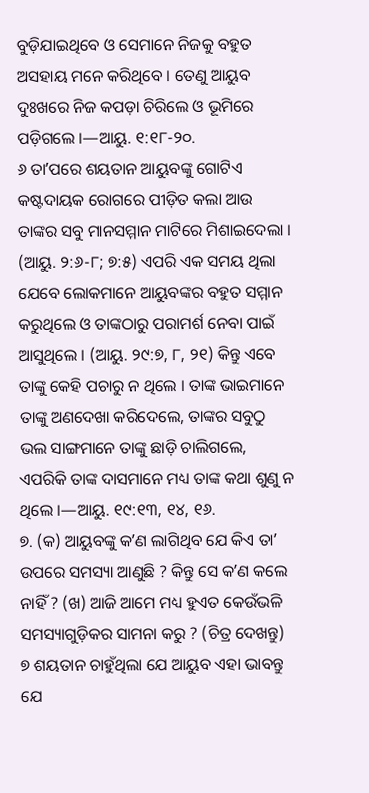ବୁଡ଼ିଯାଇଥିବେ ଓ ସେମାନେ ନିଜକୁ ବହୁତ ଅସହାୟ ମନେ କରିଥିବେ । ତେଣୁ ଆୟୁବ ଦୁଃଖରେ ନିଜ କପଡ଼ା ଚିରିଲେ ଓ ଭୂମିରେ ପଡ଼ିଗଲେ ।—ଆୟୁ. ୧:୧୮-୨୦.
୬ ତାʼପରେ ଶୟତାନ ଆୟୁବଙ୍କୁ ଗୋଟିଏ କଷ୍ଟଦାୟକ ରୋଗରେ ପୀଡ଼ିତ କଲା ଆଉ ତାଙ୍କର ସବୁ ମାନସମ୍ମାନ ମାଟିରେ ମିଶାଇଦେଲା । (ଆୟୁ. ୨:୬-୮; ୭:୫) ଏପରି ଏକ ସମୟ ଥିଲା ଯେବେ ଲୋକମାନେ ଆୟୁବଙ୍କର ବହୁତ ସମ୍ମାନ କରୁଥିଲେ ଓ ତାଙ୍କଠାରୁ ପରାମର୍ଶ ନେବା ପାଇଁ ଆସୁଥିଲେ । (ଆୟୁ. ୨୯:୭, ୮, ୨୧) କିନ୍ତୁ ଏବେ ତାଙ୍କୁ କେହି ପଚାରୁ ନ ଥିଲେ । ତାଙ୍କ ଭାଇମାନେ ତାଙ୍କୁ ଅଣଦେଖା କରିଦେଲେ, ତାଙ୍କର ସବୁଠୁ ଭଲ ସାଙ୍ଗମାନେ ତାଙ୍କୁ ଛାଡ଼ି ଚାଲିଗଲେ, ଏପରିକି ତାଙ୍କ ଦାସମାନେ ମଧ୍ୟ ତାଙ୍କ କଥା ଶୁଣୁ ନ ଥିଲେ ।—ଆୟୁ. ୧୯:୧୩, ୧୪, ୧୬.
୭. (କ) ଆୟୁବଙ୍କୁ କʼଣ ଲାଗିଥିବ ଯେ କିଏ ତାʼ ଉପରେ ସମସ୍ୟା ଆଣୁଛି ? କିନ୍ତୁ ସେ କʼଣ କଲେ ନାହିଁ ? (ଖ) ଆଜି ଆମେ ମଧ୍ୟ ହୁଏତ କେଉଁଭଳି ସମସ୍ୟାଗୁଡ଼ିକର ସାମନା କରୁ ? (ଚିତ୍ର ଦେଖନ୍ତୁ)
୭ ଶୟତାନ ଚାହୁଁଥିଲା ଯେ ଆୟୁବ ଏହା ଭାବନ୍ତୁ ଯେ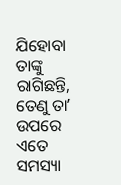ଯିହୋବା ତାଙ୍କୁ ରାଗିଛନ୍ତି, ତେଣୁ ତାʼ ଉପରେ ଏତେ ସମସ୍ୟା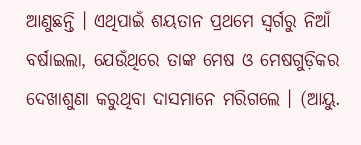ଆଣୁଛନ୍ତି । ଏଥିପାଇଁ ଶୟତାନ ପ୍ରଥମେ ସ୍ୱର୍ଗରୁ ନିଆଁ ବର୍ଷାଇଲା, ଯେଉଁଥିରେ ତାଙ୍କ ମେଷ ଓ ମେଷଗୁଡ଼ିକର ଦେଖାଶୁଣା କରୁଥିବା ଦାସମାନେ ମରିଗଲେ । (ଆୟୁ.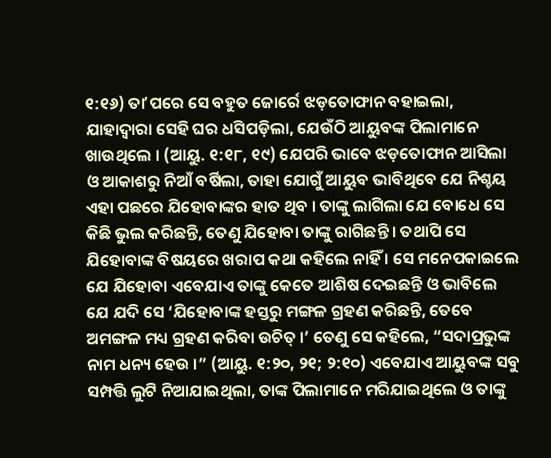୧:୧୬) ତାʼପରେ ସେ ବହୁତ ଜୋର୍ରେ ଝଡ଼ତୋଫାନ ବହାଇଲା, ଯାହାଦ୍ୱାରା ସେହି ଘର ଧସିପଡ଼ିଲା, ଯେଉଁଠି ଆୟୁବଙ୍କ ପିଲାମାନେ ଖାଉଥିଲେ । (ଆୟୁ. ୧:୧୮, ୧୯) ଯେପରି ଭାବେ ଝଡ଼ତୋଫାନ ଆସିଲା ଓ ଆକାଶରୁ ନିଆଁ ବର୍ଷିଲା, ତାହା ଯୋଗୁଁ ଆୟୁବ ଭାବିଥିବେ ଯେ ନିଶ୍ଚୟ ଏହା ପଛରେ ଯିହୋବାଙ୍କର ହାତ ଥିବ । ତାଙ୍କୁ ଲାଗିଲା ଯେ ବୋଧେ ସେ କିଛି ଭୁଲ କରିଛନ୍ତି, ତେଣୁ ଯିହୋବା ତାଙ୍କୁ ରାଗିଛନ୍ତି । ତଥାପି ସେ ଯିହୋବାଙ୍କ ବିଷୟରେ ଖରାପ କଥା କହିଲେ ନାହିଁ । ସେ ମନେପକାଇଲେ ଯେ ଯିହୋବା ଏବେଯାଏ ତାଙ୍କୁ କେତେ ଆଶିଷ ଦେଇଛନ୍ତି ଓ ଭାବିଲେ ଯେ ଯଦି ସେ ‘ଯିହୋବାଙ୍କ ହସ୍ତରୁ ମଙ୍ଗଳ ଗ୍ରହଣ କରିଛନ୍ତି, ତେବେ ଅମଙ୍ଗଳ ମଧ୍ୟ ଗ୍ରହଣ କରିବା ଉଚିତ୍ ।’ ତେଣୁ ସେ କହିଲେ, “ସଦାପ୍ରଭୁଙ୍କ ନାମ ଧନ୍ୟ ହେଉ ।” (ଆୟୁ. ୧:୨୦, ୨୧; ୨:୧୦) ଏବେଯାଏ ଆୟୁବଙ୍କ ସବୁ ସମ୍ପତ୍ତି ଲୁଟି ନିଆଯାଇଥିଲା, ତାଙ୍କ ପିଲାମାନେ ମରିଯାଇଥିଲେ ଓ ତାଙ୍କୁ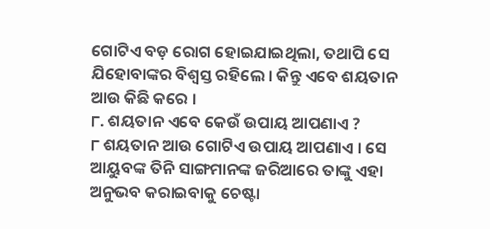ଗୋଟିଏ ବଡ଼ ରୋଗ ହୋଇଯାଇଥିଲା, ତଥାପି ସେ ଯିହୋବାଙ୍କର ବିଶ୍ୱସ୍ତ ରହିଲେ । କିନ୍ତୁ ଏବେ ଶୟତାନ ଆଉ କିଛି କରେ ।
୮. ଶୟତାନ ଏବେ କେଉଁ ଉପାୟ ଆପଣାଏ ?
୮ ଶୟତାନ ଆଉ ଗୋଟିଏ ଉପାୟ ଆପଣାଏ । ସେ ଆୟୁବଙ୍କ ତିନି ସାଙ୍ଗମାନଙ୍କ ଜରିଆରେ ତାଙ୍କୁ ଏହା ଅନୁଭବ କରାଇବାକୁ ଚେଷ୍ଟା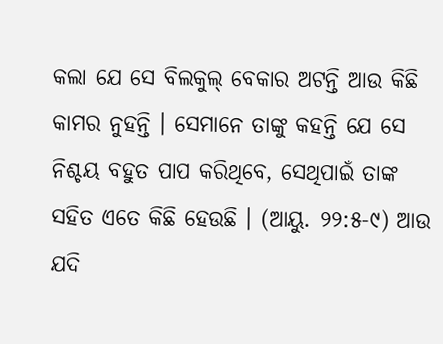କଲା ଯେ ସେ ବିଲକୁଲ୍ ବେକାର ଅଟନ୍ତି ଆଉ କିଛି କାମର ନୁହନ୍ତି । ସେମାନେ ତାଙ୍କୁ କହନ୍ତି ଯେ ସେ ନିଶ୍ଚୟ ବହୁତ ପାପ କରିଥିବେ, ସେଥିପାଇଁ ତାଙ୍କ ସହିତ ଏତେ କିଛି ହେଉଛି । (ଆୟୁ. ୨୨:୫-୯) ଆଉ ଯଦି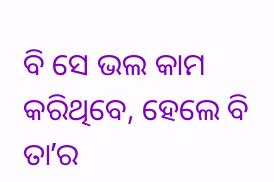ବି ସେ ଭଲ କାମ କରିଥିବେ, ହେଲେ ବି ତାʼର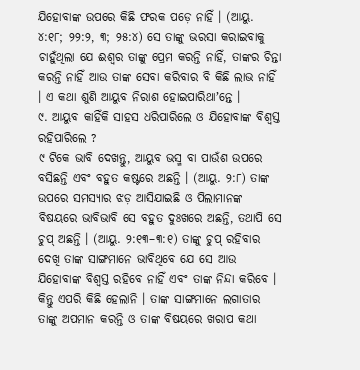ଯିହୋବାଙ୍କ ଉପରେ କିଛି ଫରକ ପଡ଼େ ନାହିଁ । (ଆୟୁ. ୪:୧୮; ୨୨:୨, ୩; ୨୫:୪) ସେ ତାଙ୍କୁ ଭରସା କରାଇବାକୁ ଚାହୁଁଥିଲା ଯେ ଈଶ୍ୱର ତାଙ୍କୁ ପ୍ରେମ କରନ୍ତି ନାହିଁ, ତାଙ୍କର ଚିନ୍ତା କରନ୍ତି ନାହିଁ ଆଉ ତାଙ୍କ ସେବା କରିବାର ବି କିଛି ଲାଭ ନାହିଁ । ଏ କଥା ଶୁଣି ଆୟୁବ ନିରାଶ ହୋଇପାରିଥାʼନ୍ତେ ।
୯. ଆୟୁବ କାହିଁକି ସାହସ ଧରିପାରିଲେ ଓ ଯିହୋବାଙ୍କ ବିଶ୍ୱସ୍ତ ରହିପାରିଲେ ?
୯ ଟିକେ ଭାବି ଦେଖନ୍ତୁ, ଆୟୁବ ଭସ୍ମ ବା ପାଉଁଶ ଉପରେ ବସିଛନ୍ତି ଏବଂ ବହୁତ କଷ୍ଟରେ ଅଛନ୍ତି । (ଆୟୁ. ୨:୮) ତାଙ୍କ ଉପରେ ସମସ୍ୟାର ଝଡ଼ ଆସିଯାଇଛି ଓ ପିଲାମାନଙ୍କ ବିଷୟରେ ଭାବିଭାବି ସେ ବହୁତ ଦୁଃଖରେ ଅଛନ୍ତି, ତଥାପି ସେ ଚୁପ୍ ଅଛନ୍ତି । (ଆୟୁ. ୨:୧୩–୩:୧) ତାଙ୍କୁ ଚୁପ୍ ରହିବାର ଦେଖି ତାଙ୍କ ସାଙ୍ଗମାନେ ଭାବିଥିବେ ଯେ ସେ ଆଉ ଯିହୋବାଙ୍କ ବିଶ୍ୱସ୍ତ ରହିବେ ନାହିଁ ଏବଂ ତାଙ୍କ ନିନ୍ଦା କରିବେ । କିନ୍ତୁ ଏପରି କିଛି ହେଲାନି । ତାଙ୍କ ସାଙ୍ଗମାନେ ଲଗାତାର ତାଙ୍କୁ ଅପମାନ କରନ୍ତି ଓ ତାଙ୍କ ବିଷୟରେ ଖରାପ କଥା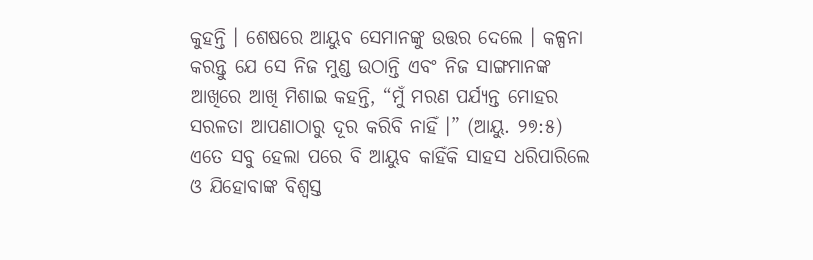କୁହନ୍ତି । ଶେଷରେ ଆୟୁବ ସେମାନଙ୍କୁ ଉତ୍ତର ଦେଲେ । କଳ୍ପନା କରନ୍ତୁ ଯେ ସେ ନିଜ ମୁଣ୍ଡ ଉଠାନ୍ତି ଏବଂ ନିଜ ସାଙ୍ଗମାନଙ୍କ ଆଖିରେ ଆଖି ମିଶାଇ କହନ୍ତି, “ମୁଁ ମରଣ ପର୍ଯ୍ୟନ୍ତ ମୋହର ସରଳତା ଆପଣାଠାରୁ ଦୂର କରିବି ନାହିଁ ।” (ଆୟୁ. ୨୭:୫) ଏତେ ସବୁ ହେଲା ପରେ ବି ଆୟୁବ କାହିଁକି ସାହସ ଧରିପାରିଲେ ଓ ଯିହୋବାଙ୍କ ବିଶ୍ୱସ୍ତ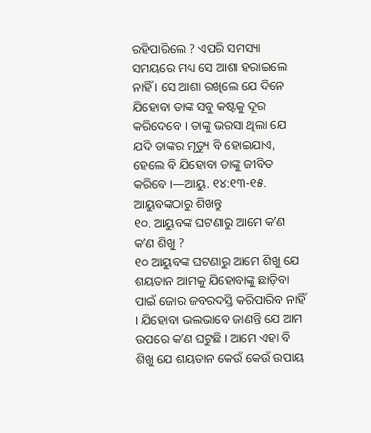ରହିପାରିଲେ ? ଏପରି ସମସ୍ୟା ସମୟରେ ମଧ୍ୟ ସେ ଆଶା ହରାଇଲେ ନାହିଁ । ସେ ଆଶା ରଖିଲେ ଯେ ଦିନେ ଯିହୋବା ତାଙ୍କ ସବୁ କଷ୍ଟକୁ ଦୂର କରିଦେବେ । ତାଙ୍କୁ ଭରସା ଥିଲା ଯେ ଯଦି ତାଙ୍କର ମୃତ୍ୟୁ ବି ହୋଇଯାଏ, ହେଲେ ବି ଯିହୋବା ତାଙ୍କୁ ଜୀବିତ କରିବେ ।—ଆୟୁ. ୧୪:୧୩-୧୫.
ଆୟୁବଙ୍କଠାରୁ ଶିଖନ୍ତୁ
୧୦. ଆୟୁବଙ୍କ ଘଟଣାରୁ ଆମେ କʼଣ କʼଣ ଶିଖୁ ?
୧୦ ଆୟୁବଙ୍କ ଘଟଣାରୁ ଆମେ ଶିଖୁ ଯେ ଶୟତାନ ଆମକୁ ଯିହୋବାଙ୍କୁ ଛାଡ଼ିବା ପାଇଁ ଜୋର ଜବରଦସ୍ତି କରିପାରିବ ନାହିଁ । ଯିହୋବା ଭଲଭାବେ ଜାଣନ୍ତି ଯେ ଆମ ଉପରେ କʼଣ ଘଟୁଛି । ଆମେ ଏହା ବି ଶିଖୁ ଯେ ଶୟତାନ କେଉଁ କେଉଁ ଉପାୟ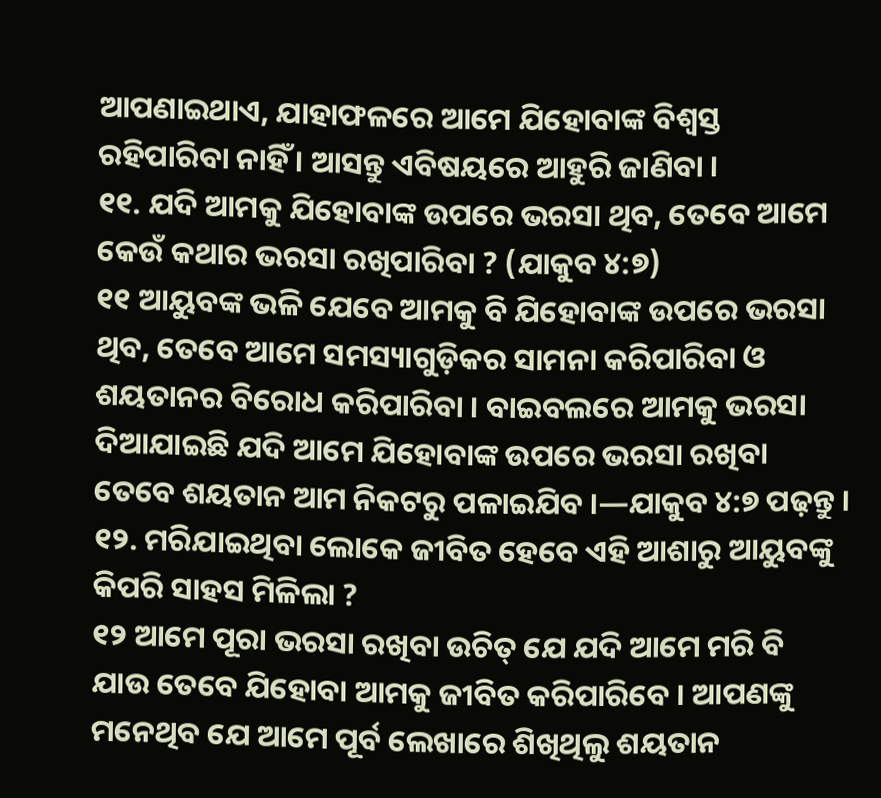ଆପଣାଇଥାଏ, ଯାହାଫଳରେ ଆମେ ଯିହୋବାଙ୍କ ବିଶ୍ୱସ୍ତ ରହିପାରିବା ନାହିଁ । ଆସନ୍ତୁ ଏବିଷୟରେ ଆହୁରି ଜାଣିବା ।
୧୧. ଯଦି ଆମକୁ ଯିହୋବାଙ୍କ ଉପରେ ଭରସା ଥିବ, ତେବେ ଆମେ କେଉଁ କଥାର ଭରସା ରଖିପାରିବା ? (ଯାକୁବ ୪:୭)
୧୧ ଆୟୁବଙ୍କ ଭଳି ଯେବେ ଆମକୁ ବି ଯିହୋବାଙ୍କ ଉପରେ ଭରସା ଥିବ, ତେବେ ଆମେ ସମସ୍ୟାଗୁଡ଼ିକର ସାମନା କରିପାରିବା ଓ ଶୟତାନର ବିରୋଧ କରିପାରିବା । ବାଇବଲରେ ଆମକୁ ଭରସା ଦିଆଯାଇଛି ଯଦି ଆମେ ଯିହୋବାଙ୍କ ଉପରେ ଭରସା ରଖିବା ତେବେ ଶୟତାନ ଆମ ନିକଟରୁ ପଳାଇଯିବ ।—ଯାକୁବ ୪:୭ ପଢ଼ନ୍ତୁ ।
୧୨. ମରିଯାଇଥିବା ଲୋକେ ଜୀବିତ ହେବେ ଏହି ଆଶାରୁ ଆୟୁବଙ୍କୁ କିପରି ସାହସ ମିଳିଲା ?
୧୨ ଆମେ ପୂରା ଭରସା ରଖିବା ଉଚିତ୍ ଯେ ଯଦି ଆମେ ମରି ବି ଯାଉ ତେବେ ଯିହୋବା ଆମକୁ ଜୀବିତ କରିପାରିବେ । ଆପଣଙ୍କୁ ମନେଥିବ ଯେ ଆମେ ପୂର୍ବ ଲେଖାରେ ଶିଖିଥିଲୁ ଶୟତାନ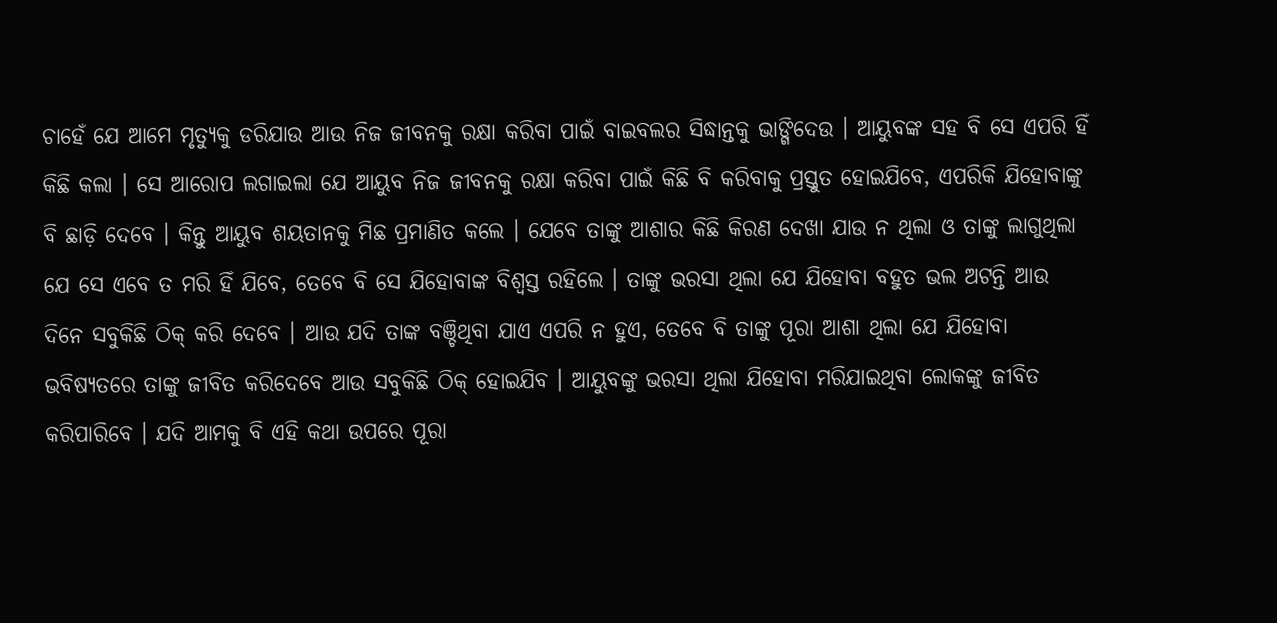ଚାହେଁ ଯେ ଆମେ ମୃତ୍ୟୁକୁ ଡରିଯାଉ ଆଉ ନିଜ ଜୀବନକୁ ରକ୍ଷା କରିବା ପାଇଁ ବାଇବଲର ସିଦ୍ଧାନ୍ତକୁ ଭାଙ୍ଗିଦେଉ । ଆୟୁବଙ୍କ ସହ ବି ସେ ଏପରି ହିଁ କିଛି କଲା । ସେ ଆରୋପ ଲଗାଇଲା ଯେ ଆୟୁବ ନିଜ ଜୀବନକୁ ରକ୍ଷା କରିବା ପାଇଁ କିଛି ବି କରିବାକୁ ପ୍ରସ୍ତୁତ ହୋଇଯିବେ, ଏପରିକି ଯିହୋବାଙ୍କୁ ବି ଛାଡ଼ି ଦେବେ । କିନ୍ତୁ ଆୟୁବ ଶୟତାନକୁ ମିଛ ପ୍ରମାଣିତ କଲେ । ଯେବେ ତାଙ୍କୁ ଆଶାର କିଛି କିରଣ ଦେଖା ଯାଉ ନ ଥିଲା ଓ ତାଙ୍କୁ ଲାଗୁଥିଲା ଯେ ସେ ଏବେ ତ ମରି ହିଁ ଯିବେ, ତେବେ ବି ସେ ଯିହୋବାଙ୍କ ବିଶ୍ୱସ୍ତ ରହିଲେ । ତାଙ୍କୁ ଭରସା ଥିଲା ଯେ ଯିହୋବା ବହୁତ ଭଲ ଅଟନ୍ତି ଆଉ ଦିନେ ସବୁକିଛି ଠିକ୍ କରି ଦେବେ । ଆଉ ଯଦି ତାଙ୍କ ବଞ୍ଚିଥିବା ଯାଏ ଏପରି ନ ହୁଏ, ତେବେ ବି ତାଙ୍କୁ ପୂରା ଆଶା ଥିଲା ଯେ ଯିହୋବା ଭବିଷ୍ୟତରେ ତାଙ୍କୁ ଜୀବିତ କରିଦେବେ ଆଉ ସବୁକିଛି ଠିକ୍ ହୋଇଯିବ । ଆୟୁବଙ୍କୁ ଭରସା ଥିଲା ଯିହୋବା ମରିଯାଇଥିବା ଲୋକଙ୍କୁ ଜୀବିତ କରିପାରିବେ । ଯଦି ଆମକୁ ବି ଏହି କଥା ଉପରେ ପୂରା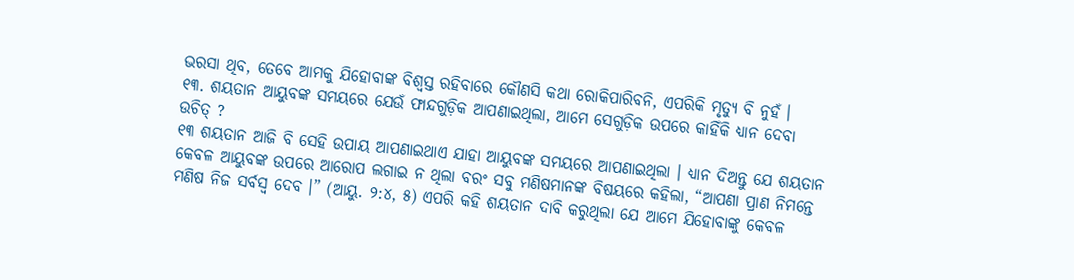ଭରସା ଥିବ, ତେବେ ଆମକୁ ଯିହୋବାଙ୍କ ବିଶ୍ୱସ୍ତ ରହିବାରେ କୌଣସି କଥା ରୋକିପାରିବନି, ଏପରିକି ମୃତ୍ୟୁ ବି ନୁହଁ ।
୧୩. ଶୟତାନ ଆୟୁବଙ୍କ ସମୟରେ ଯେଉଁ ଫାନ୍ଦଗୁଡ଼ିକ ଆପଣାଇଥିଲା, ଆମେ ସେଗୁଡ଼ିକ ଉପରେ କାହିଁକି ଧ୍ୟାନ ଦେବା ଉଚିତ୍ ?
୧୩ ଶୟତାନ ଆଜି ବି ସେହି ଉପାୟ ଆପଣାଇଥାଏ ଯାହା ଆୟୁବଙ୍କ ସମୟରେ ଆପଣାଇଥିଲା । ଧ୍ୟାନ ଦିଅନ୍ତୁ ଯେ ଶୟତାନ କେବଳ ଆୟୁବଙ୍କ ଉପରେ ଆରୋପ ଲଗାଇ ନ ଥିଲା ବରଂ ସବୁ ମଣିଷମାନଙ୍କ ବିଷୟରେ କହିଲା, “ଆପଣା ପ୍ରାଣ ନିମନ୍ତେ ମଣିଷ ନିଜ ସର୍ବସ୍ୱ ଦେବ ।” (ଆୟୁ. ୨:୪, ୫) ଏପରି କହି ଶୟତାନ ଦାବି କରୁଥିଲା ଯେ ଆମେ ଯିହୋବାଙ୍କୁ କେବଳ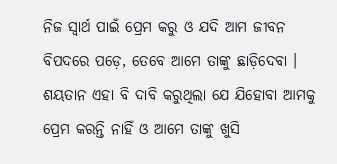ନିଜ ସ୍ୱାର୍ଥ ପାଇଁ ପ୍ରେମ କରୁ ଓ ଯଦି ଆମ ଜୀବନ ବିପଦରେ ପଡ଼େ, ତେବେ ଆମେ ତାଙ୍କୁ ଛାଡ଼ିଦେବା । ଶୟତାନ ଏହା ବି ଦାବି କରୁଥିଲା ଯେ ଯିହୋବା ଆମକୁ ପ୍ରେମ କରନ୍ତି ନାହିଁ ଓ ଆମେ ତାଙ୍କୁ ଖୁସି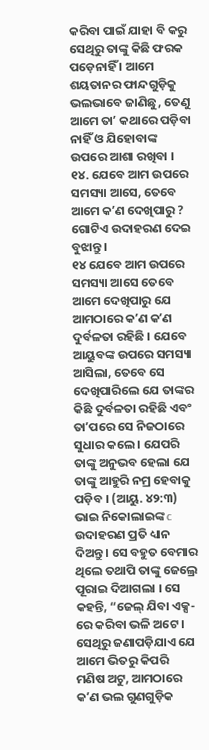କରିବା ପାଇଁ ଯାହା ବି କରୁ ସେଥିରୁ ତାଙ୍କୁ କିଛି ଫରକ ପଡ଼େନାହିଁ । ଆମେ ଶୟତାନର ଫାନ୍ଦଗୁଡ଼ିକୁ ଭଲଭାବେ ଜାଣିଛୁ, ତେଣୁ ଆମେ ତାʼ କଥାରେ ପଡ଼ିବା ନାହିଁ ଓ ଯିହୋବାଙ୍କ ଉପରେ ଆଶା ରଖିବା ।
୧୪. ଯେବେ ଆମ ଉପରେ ସମସ୍ୟା ଆସେ, ତେବେ ଆମେ କʼଣ ଦେଖିପାରୁ ? ଗୋଟିଏ ଉଦାହରଣ ଦେଇ ବୁଝାନ୍ତୁ ।
୧୪ ଯେବେ ଆମ ଉପରେ ସମସ୍ୟା ଆସେ ତେବେ ଆମେ ଦେଖିପାରୁ ଯେ ଆମଠାରେ କʼଣ କʼଣ ଦୁର୍ବଳତା ରହିଛି । ଯେବେ ଆୟୁବଙ୍କ ଉପରେ ସମସ୍ୟା ଆସିଲା, ତେବେ ସେ ଦେଖିପାରିଲେ ଯେ ତାଙ୍କର କିଛି ଦୁର୍ବଳତା ରହିଛି ଏବଂ ତାʼପରେ ସେ ନିଜଠାରେ ସୁଧାର କଲେ । ଯେପରି ତାଙ୍କୁ ଅନୁଭବ ହେଲା ଯେ ତାଙ୍କୁ ଆହୁରି ନମ୍ର ହେବାକୁ ପଡ଼ିବ । (ଆୟୁ. ୪୨:୩) ଭାଇ ନିକୋଲାଇଙ୍କ c ଉଦାହରଣ ପ୍ରତି ଧ୍ୟାନ ଦିଅନ୍ତୁ । ସେ ବହୁତ ବେମାର ଥିଲେ ତଥାପି ତାଙ୍କୁ ଜେଲ୍ରେ ପୂରାଇ ଦିଆଗଲା । ସେ କହନ୍ତି, “ଜେଲ୍ ଯିବା ଏକ୍ସ-ରେ କରିବା ଭଳି ଅଟେ । ସେଥିରୁ ଜଣାପଡ଼ିଯାଏ ଯେ ଆମେ ଭିତରୁ କିପରି ମଣିଷ ଅଟୁ, ଆମଠାରେ କʼଣ ଭଲ ଗୁଣଗୁଡ଼ିକ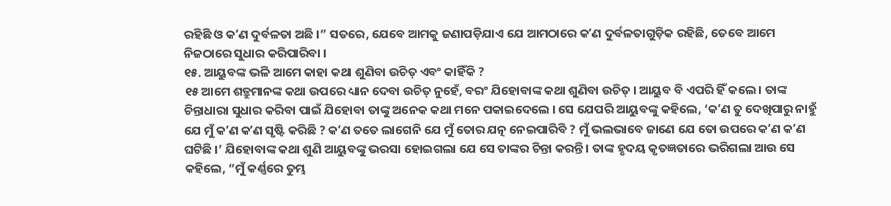ରହିଛି ଓ କʼଣ ଦୁର୍ବଳତା ଅଛି ।” ସତରେ, ଯେବେ ଆମକୁ ଜଣାପଡ଼ିଯାଏ ଯେ ଆମଠାରେ କʼଣ ଦୁର୍ବଳତାଗୁଡ଼ିକ ରହିଛି, ତେବେ ଆମେ ନିଜଠାରେ ସୁଧାର କରିପାରିବା ।
୧୫. ଆୟୁବଙ୍କ ଭଳି ଆମେ କାହା କଥା ଶୁଣିବା ଉଚିତ୍ ଏବଂ କାହିଁକି ?
୧୫ ଆମେ ଶତ୍ରୁମାନଙ୍କ କଥା ଉପରେ ଧ୍ୟାନ ଦେବା ଉଚିତ୍ ନୁହେଁ, ବରଂ ଯିହୋବାଙ୍କ କଥା ଶୁଣିବା ଉଚିତ୍ । ଆୟୁବ ବି ଏପରି ହିଁ କଲେ । ତାଙ୍କ ଚିନ୍ତାଧାରା ସୁଧାର କରିବା ପାଇଁ ଯିହୋବା ତାଙ୍କୁ ଅନେକ କଥା ମନେ ପକାଇଦେଲେ । ସେ ଯେପରି ଆୟୁବଙ୍କୁ କହିଲେ, ‘କʼଣ ତୁ ଦେଖିପାରୁ ନାହୁଁ ଯେ ମୁଁ କʼଣ କʼଣ ସୃଷ୍ଟି କରିଛି ? କʼଣ ତତେ ଲାଗେନି ଯେ ମୁଁ ତୋର ଯତ୍ନ ନେଇପାରିବି ? ମୁଁ ଭଲଭାବେ ଜାଣେ ଯେ ତୋ ଉପରେ କʼଣ କʼଣ ଘଟିଛି ।’ ଯିହୋବାଙ୍କ କଥା ଶୁଣି ଆୟୁବଙ୍କୁ ଭରସା ହୋଇଗଲା ଯେ ସେ ତାଙ୍କର ଚିନ୍ତା କରନ୍ତି । ତାଙ୍କ ହୃଦୟ କୃତଜ୍ଞତାରେ ଭରିଗଲା ଆଉ ସେ କହିଲେ, “ମୁଁ କର୍ଣ୍ଣରେ ତୁମ୍ଭ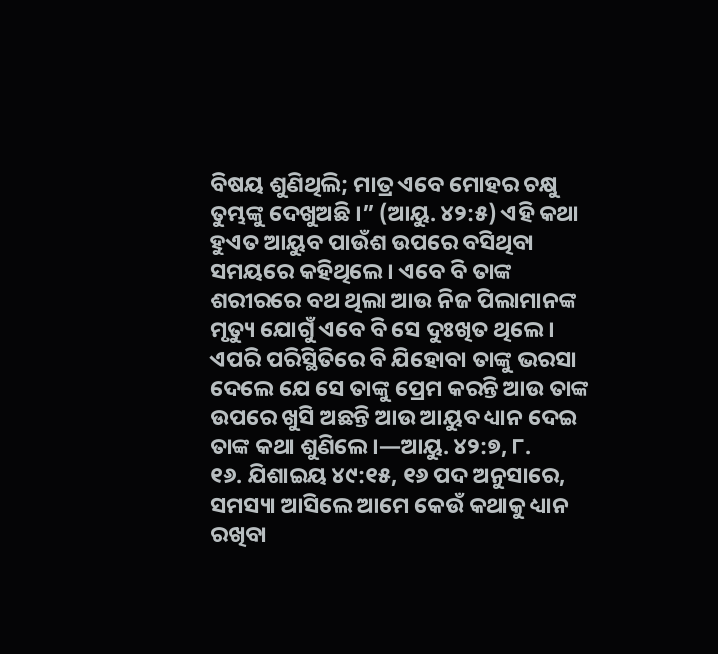ବିଷୟ ଶୁଣିଥିଲି; ମାତ୍ର ଏବେ ମୋହର ଚକ୍ଷୁ ତୁମ୍ଭଙ୍କୁ ଦେଖୁଅଛି ।” (ଆୟୁ. ୪୨:୫) ଏହି କଥା ହୁଏତ ଆୟୁବ ପାଉଁଶ ଉପରେ ବସିଥିବା ସମୟରେ କହିଥିଲେ । ଏବେ ବି ତାଙ୍କ ଶରୀରରେ ବଥ ଥିଲା ଆଉ ନିଜ ପିଲାମାନଙ୍କ ମୃତ୍ୟୁ ଯୋଗୁଁ ଏବେ ବି ସେ ଦୁଃଖିତ ଥିଲେ । ଏପରି ପରିସ୍ଥିତିରେ ବି ଯିହୋବା ତାଙ୍କୁ ଭରସା ଦେଲେ ଯେ ସେ ତାଙ୍କୁ ପ୍ରେମ କରନ୍ତି ଆଉ ତାଙ୍କ ଉପରେ ଖୁସି ଅଛନ୍ତି ଆଉ ଆୟୁବ ଧ୍ୟାନ ଦେଇ ତାଙ୍କ କଥା ଶୁଣିଲେ ।—ଆୟୁ. ୪୨:୭, ୮.
୧୬. ଯିଶାଇୟ ୪୯:୧୫, ୧୬ ପଦ ଅନୁସାରେ, ସମସ୍ୟା ଆସିଲେ ଆମେ କେଉଁ କଥାକୁ ଧ୍ୟାନ ରଖିବା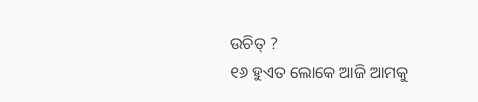ଉଚିତ୍ ?
୧୬ ହୁଏତ ଲୋକେ ଆଜି ଆମକୁ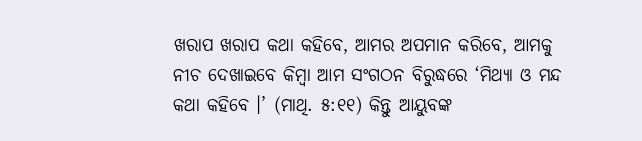ଖରାପ ଖରାପ କଥା କହିବେ, ଆମର ଅପମାନ କରିବେ, ଆମକୁ ନୀଚ ଦେଖାଇବେ କିମ୍ବା ଆମ ସଂଗଠନ ବିରୁଦ୍ଧରେ ‘ମିଥ୍ୟା ଓ ମନ୍ଦ କଥା କହିବେ ।’ (ମାଥି. ୫:୧୧) କିନ୍ତୁ ଆୟୁବଙ୍କ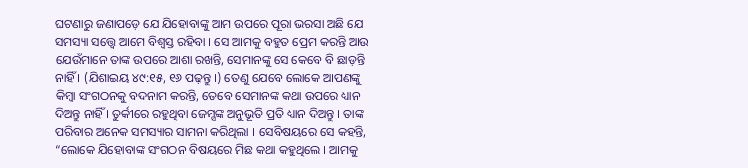ଘଟଣାରୁ ଜଣାପଡ଼େ ଯେ ଯିହୋବାଙ୍କୁ ଆମ ଉପରେ ପୂରା ଭରସା ଅଛି ଯେ ସମସ୍ୟା ସତ୍ତ୍ୱେ ଆମେ ବିଶ୍ୱସ୍ତ ରହିବା । ସେ ଆମକୁ ବହୁତ ପ୍ରେମ କରନ୍ତି ଆଉ ଯେଉଁମାନେ ତାଙ୍କ ଉପରେ ଆଶା ରଖନ୍ତି, ସେମାନଙ୍କୁ ସେ କେବେ ବି ଛାଡ଼ନ୍ତି ନାହିଁ । (ଯିଶାଇୟ ୪୯:୧୫, ୧୬ ପଢ଼ନ୍ତୁ ।) ତେଣୁ ଯେବେ ଲୋକେ ଆପଣଙ୍କୁ କିମ୍ବା ସଂଗଠନକୁ ବଦନାମ କରନ୍ତି, ତେବେ ସେମାନଙ୍କ କଥା ଉପରେ ଧ୍ୟାନ ଦିଅନ୍ତୁ ନାହିଁ । ତୁର୍କୀରେ ରହୁଥିବା ଜେମ୍ସଙ୍କ ଅନୁଭୂତି ପ୍ରତି ଧ୍ୟାନ ଦିଅନ୍ତୁ । ତାଙ୍କ ପରିବାର ଅନେକ ସମସ୍ୟାର ସାମନା କରିଥିଲା । ସେବିଷୟରେ ସେ କହନ୍ତି, “ଲୋକେ ଯିହୋବାଙ୍କ ସଂଗଠନ ବିଷୟରେ ମିଛ କଥା କହୁଥିଲେ । ଆମକୁ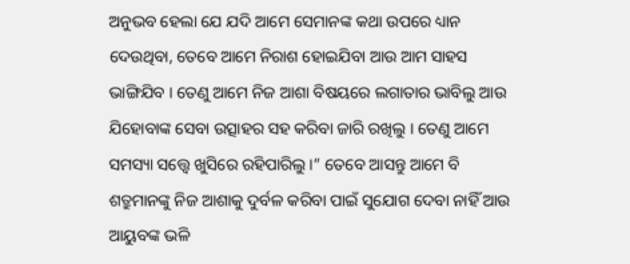ଅନୁଭବ ହେଲା ଯେ ଯଦି ଆମେ ସେମାନଙ୍କ କଥା ଉପରେ ଧ୍ୟାନ ଦେଉଥିବା, ତେବେ ଆମେ ନିରାଶ ହୋଇଯିବା ଆଉ ଆମ ସାହସ ଭାଙ୍ଗିଯିବ । ତେଣୁ ଆମେ ନିଜ ଆଶା ବିଷୟରେ ଲଗାତାର ଭାବିଲୁ ଆଉ ଯିହୋବାଙ୍କ ସେବା ଉତ୍ସାହର ସହ କରିବା ଜାରି ରଖିଲୁ । ତେଣୁ ଆମେ ସମସ୍ୟା ସତ୍ତ୍ୱେ ଖୁସିରେ ରହିପାରିଲୁ ।” ତେବେ ଆସନ୍ତୁ ଆମେ ବି ଶତ୍ରୁମାନଙ୍କୁ ନିଜ ଆଶାକୁ ଦୁର୍ବଳ କରିବା ପାଇଁ ସୁଯୋଗ ଦେବା ନାହିଁ ଆଉ ଆୟୁବଙ୍କ ଭଳି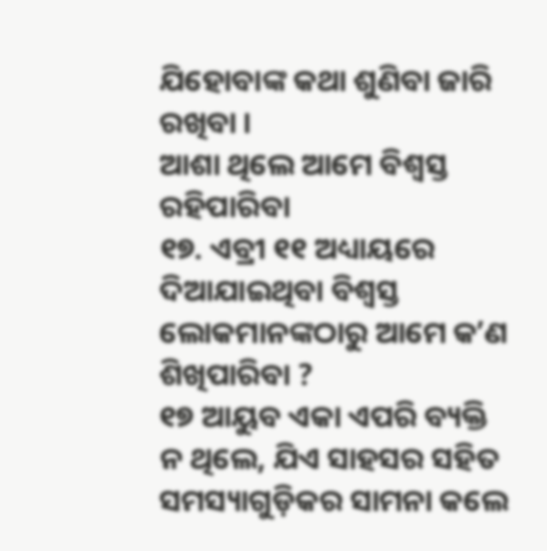ଯିହୋବାଙ୍କ କଥା ଶୁଣିବା ଜାରି ରଖିବା ।
ଆଶା ଥିଲେ ଆମେ ବିଶ୍ୱସ୍ତ ରହିପାରିବା
୧୭. ଏବ୍ରୀ ୧୧ ଅଧ୍ୟାୟରେ ଦିଆଯାଇଥିବା ବିଶ୍ୱସ୍ତ ଲୋକମାନଙ୍କଠାରୁ ଆମେ କʼଣ ଶିଖିପାରିବା ?
୧୭ ଆୟୁବ ଏକା ଏପରି ବ୍ୟକ୍ତି ନ ଥିଲେ, ଯିଏ ସାହସର ସହିତ ସମସ୍ୟାଗୁଡ଼ିକର ସାମନା କଲେ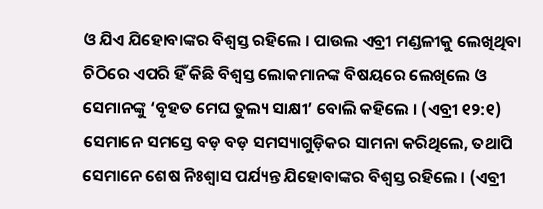ଓ ଯିଏ ଯିହୋବାଙ୍କର ବିଶ୍ୱସ୍ତ ରହିଲେ । ପାଉଲ ଏବ୍ରୀ ମଣ୍ଡଳୀକୁ ଲେଖିଥିବା ଚିଠିରେ ଏପରି ହିଁ କିଛି ବିଶ୍ୱସ୍ତ ଲୋକମାନଙ୍କ ବିଷୟରେ ଲେଖିଲେ ଓ ସେମାନଙ୍କୁ ‘ବୃହତ ମେଘ ତୁଲ୍ୟ ସାକ୍ଷୀ’ ବୋଲି କହିଲେ । (ଏବ୍ରୀ ୧୨:୧) ସେମାନେ ସମସ୍ତେ ବଡ଼ ବଡ଼ ସମସ୍ୟାଗୁଡ଼ିକର ସାମନା କରିଥିଲେ, ତଥାପି ସେମାନେ ଶେଷ ନିଃଶ୍ୱାସ ପର୍ଯ୍ୟନ୍ତ ଯିହୋବାଙ୍କର ବିଶ୍ୱସ୍ତ ରହିଲେ । (ଏବ୍ରୀ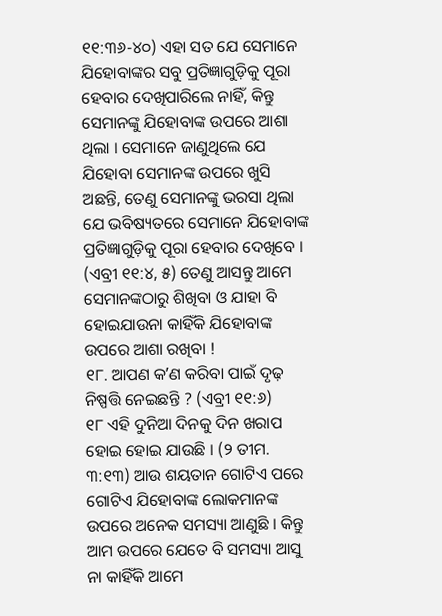୧୧:୩୬-୪୦) ଏହା ସତ ଯେ ସେମାନେ ଯିହୋବାଙ୍କର ସବୁ ପ୍ରତିଜ୍ଞାଗୁଡ଼ିକୁ ପୂରା ହେବାର ଦେଖିପାରିଲେ ନାହିଁ, କିନ୍ତୁ ସେମାନଙ୍କୁ ଯିହୋବାଙ୍କ ଉପରେ ଆଶା ଥିଲା । ସେମାନେ ଜାଣୁଥିଲେ ଯେ ଯିହୋବା ସେମାନଙ୍କ ଉପରେ ଖୁସି ଅଛନ୍ତି, ତେଣୁ ସେମାନଙ୍କୁ ଭରସା ଥିଲା ଯେ ଭବିଷ୍ୟତରେ ସେମାନେ ଯିହୋବାଙ୍କ ପ୍ରତିଜ୍ଞାଗୁଡ଼ିକୁ ପୂରା ହେବାର ଦେଖିବେ । (ଏବ୍ରୀ ୧୧:୪, ୫) ତେଣୁ ଆସନ୍ତୁ ଆମେ ସେମାନଙ୍କଠାରୁ ଶିଖିବା ଓ ଯାହା ବି ହୋଇଯାଉନା କାହିଁକି ଯିହୋବାଙ୍କ ଉପରେ ଆଶା ରଖିବା !
୧୮. ଆପଣ କʼଣ କରିବା ପାଇଁ ଦୃଢ଼ ନିଷ୍ପତ୍ତି ନେଇଛନ୍ତି ? (ଏବ୍ରୀ ୧୧:୬)
୧୮ ଏହି ଦୁନିଆ ଦିନକୁ ଦିନ ଖରାପ ହୋଇ ହୋଇ ଯାଉଛି । (୨ ତୀମ. ୩:୧୩) ଆଉ ଶୟତାନ ଗୋଟିଏ ପରେ ଗୋଟିଏ ଯିହୋବାଙ୍କ ଲୋକମାନଙ୍କ ଉପରେ ଅନେକ ସମସ୍ୟା ଆଣୁଛି । କିନ୍ତୁ ଆମ ଉପରେ ଯେତେ ବି ସମସ୍ୟା ଆସୁ ନା କାହିଁକି ଆମେ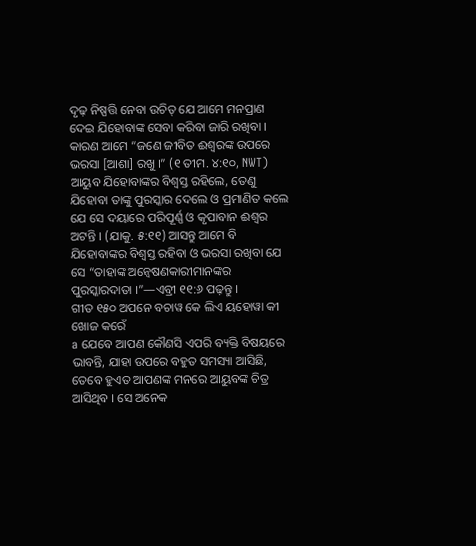ଦୃଢ଼ ନିଷ୍ପତ୍ତି ନେବା ଉଚିତ୍ ଯେ ଆମେ ମନପ୍ରାଣ ଦେଇ ଯିହୋବାଙ୍କ ସେବା କରିବା ଜାରି ରଖିବା । କାରଣ ଆମେ “ଜଣେ ଜୀବିତ ଈଶ୍ୱରଙ୍କ ଉପରେ ଭରସା [ଆଶା] ରଖୁ ।” (୧ ତୀମ. ୪:୧୦, NWT) ଆୟୁବ ଯିହୋବାଙ୍କର ବିଶ୍ୱସ୍ତ ରହିଲେ, ତେଣୁ ଯିହୋବା ତାଙ୍କୁ ପୁରସ୍କାର ଦେଲେ ଓ ପ୍ରମାଣିତ କଲେ ଯେ ସେ ଦୟାରେ ପରିପୂର୍ଣ୍ଣ ଓ କୃପାବାନ ଈଶ୍ୱର ଅଟନ୍ତି । (ଯାକୁ. ୫:୧୧) ଆସନ୍ତୁ ଆମେ ବି ଯିହୋବାଙ୍କର ବିଶ୍ୱସ୍ତ ରହିବା ଓ ଭରସା ରଖିବା ଯେ ସେ “ତାହାଙ୍କ ଅନ୍ୱେଷଣକାରୀମାନଙ୍କର ପୁରସ୍କାରଦାତା ।”—ଏବ୍ରୀ ୧୧:୬ ପଢ଼ନ୍ତୁ ।
ଗୀତ ୧୫୦ ଅପନେ ବଚାୱ କେ ଲିଏ ୟହୋୱା କୀ ଖୋଜ କରେଁ
a ଯେବେ ଆପଣ କୌଣସି ଏପରି ବ୍ୟକ୍ତି ବିଷୟରେ ଭାବନ୍ତି, ଯାହା ଉପରେ ବହୁତ ସମସ୍ୟା ଆସିଛି, ତେବେ ହୁଏତ ଆପଣଙ୍କ ମନରେ ଆୟୁବଙ୍କ ଚିତ୍ର ଆସିଥିବ । ସେ ଅନେକ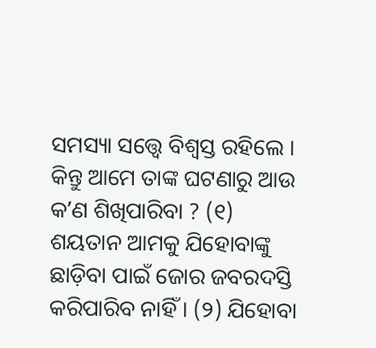ସମସ୍ୟା ସତ୍ତ୍ୱେ ବିଶ୍ୱସ୍ତ ରହିଲେ । କିନ୍ତୁ ଆମେ ତାଙ୍କ ଘଟଣାରୁ ଆଉ କʼଣ ଶିଖିପାରିବା ? (୧) ଶୟତାନ ଆମକୁ ଯିହୋବାଙ୍କୁ ଛାଡ଼ିବା ପାଇଁ ଜୋର ଜବରଦସ୍ତି କରିପାରିବ ନାହିଁ । (୨) ଯିହୋବା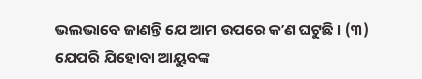ଭଲଭାବେ ଜାଣନ୍ତି ଯେ ଆମ ଉପରେ କʼଣ ଘଟୁଛି । (୩) ଯେପରି ଯିହୋବା ଆୟୁବଙ୍କ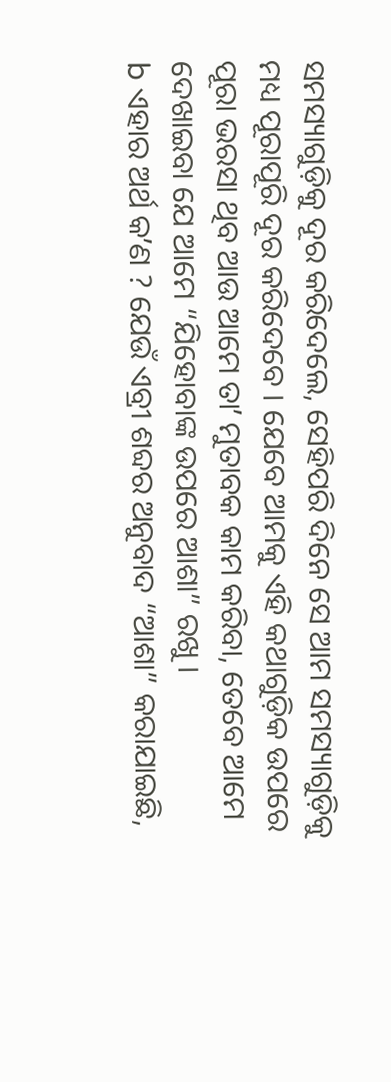ସମସ୍ୟାଗୁଡ଼ିକୁ ଦୂର କରିଦେଲେ, ସେହିପରି ଦିନେ ସେ ଆମ ସମସ୍ୟାଗୁଡ଼ିକୁ ମଧ୍ୟ ପୂରାପୂରି ଦୂର କରିଦେବେ । ଯେବେ ଆମକୁ ଏହି କଥାଗୁଡ଼ିକ ଉପରେ ପୂରା ଭରସା ଥିବ ଆଉ ଆମେ ତାʼ ମୁତାବକ କାମ କରିବା, ତେବେ ଆମେ ଦେଖାଇବା ଯେ ଆମେ “ଯିହୋବାଙ୍କ ଉପରେ ଆଶା” ରଖୁ ।
b ଏହାର ଅର୍ଥ କʼଣ ? ଯେଉଁ ଏବ୍ରୀ ଶବ୍ଦର ଅନୁବାଦ “ଆଶା” କରାଯାଇଛି,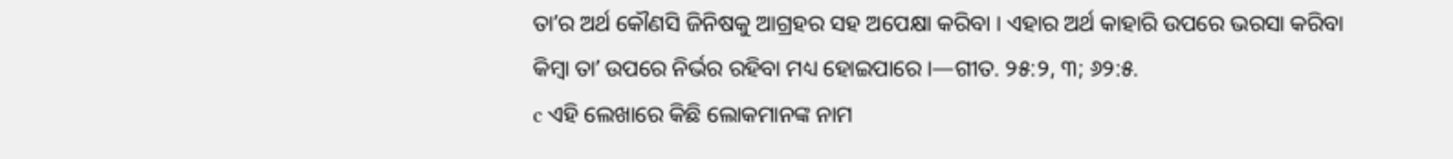ତାʼର ଅର୍ଥ କୌଣସି ଜିନିଷକୁ ଆଗ୍ରହର ସହ ଅପେକ୍ଷା କରିବା । ଏହାର ଅର୍ଥ କାହାରି ଉପରେ ଭରସା କରିବା କିମ୍ବା ତାʼ ଉପରେ ନିର୍ଭର ରହିବା ମଧ୍ୟ ହୋଇପାରେ ।—ଗୀତ. ୨୫:୨, ୩; ୬୨:୫.
c ଏହି ଲେଖାରେ କିଛି ଲୋକମାନଙ୍କ ନାମ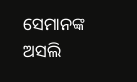ସେମାନଙ୍କ ଅସଲି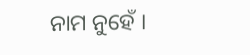ନାମ ନୁହେଁ ।